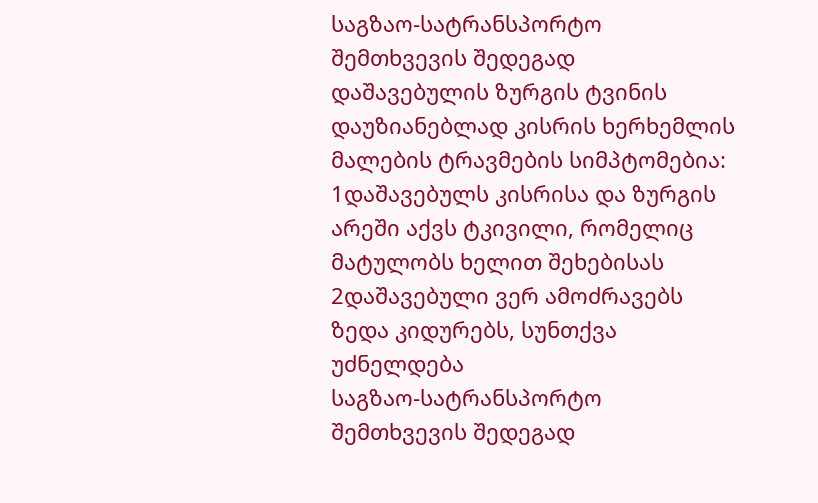საგზაო-სატრანსპორტო შემთხვევის შედეგად დაშავებულის ზურგის ტვინის დაუზიანებლად კისრის ხერხემლის მალების ტრავმების სიმპტომებია:
1დაშავებულს კისრისა და ზურგის არეში აქვს ტკივილი, რომელიც მატულობს ხელით შეხებისას
2დაშავებული ვერ ამოძრავებს ზედა კიდურებს, სუნთქვა უძნელდება
საგზაო-სატრანსპორტო შემთხვევის შედეგად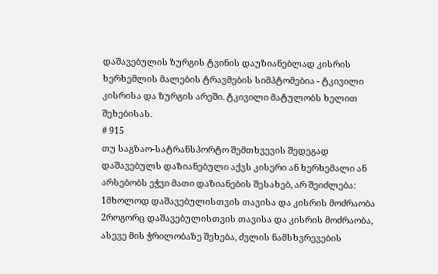დაშავებულის ზურგის ტვინის დაუზიანებლად კისრის ხერხემლის მალების ტრავმების სიმპტომებია - ტკივილი კისრისა და ზურგის არეში. ტკივილი მატულობს ხელით შეხებისას.
# 915
თუ საგზაო-სატრანსპორტო შემთხვევის შედეგად დაშავებულს დაზიანებული აქვს კისერი ან ხერხემალი ან არსებობს ეჭვი მათი დაზიანების შესახებ, არ შეიძლება:
1მხოლოდ დაშავებულისთვის თავისა და კისრის მოძრაობა
2როგორც დაშავებულისთვის თავისა და კისრის მოძრაობა, ასევე მის ჭრილობაზე შეხება, ძვლის ნამსხვრევების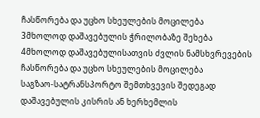ჩასწორება და უცხო სხეულების მოცილება
3მხოლოდ დაშავებულის ჭრილობაზე შეხება
4მხოლოდ დაშავებულისათვის ძვლის ნამსხვრევების ჩასწორება და უცხო სხეულების მოცილება
საგზაო-სატრანსპორტო შემთხვევის შედეგად დაშავებულის კისრის ან ხერხემლის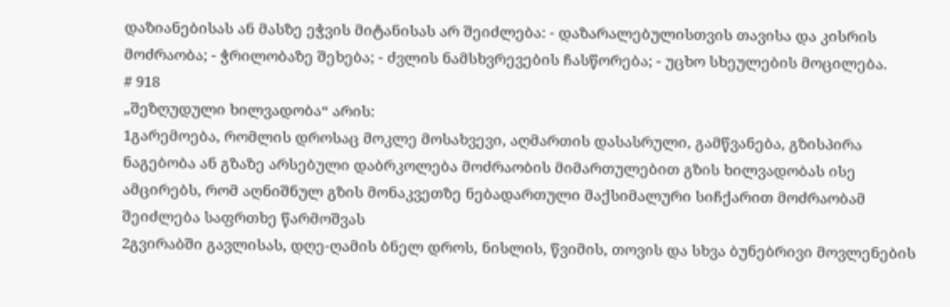დაზიანებისას ან მასზე ეჭვის მიტანისას არ შეიძლება: - დაზარალებულისთვის თავისა და კისრის მოძრაობა; - ჭრილობაზე შეხება; - ძვლის ნამსხვრევების ჩასწორება; - უცხო სხეულების მოცილება.
# 918
„შეზღუდული ხილვადობა“ არის:
1გარემოება, რომლის დროსაც მოკლე მოსახვევი, აღმართის დასასრული, გამწვანება, გზისპირა ნაგებობა ან გზაზე არსებული დაბრკოლება მოძრაობის მიმართულებით გზის ხილვადობას ისე ამცირებს, რომ აღნიშნულ გზის მონაკვეთზე ნებადართული მაქსიმალური სიჩქარით მოძრაობამ შეიძლება საფრთხე წარმოშვას
2გვირაბში გავლისას, დღე-ღამის ბნელ დროს, ნისლის, წვიმის, თოვის და სხვა ბუნებრივი მოვლენების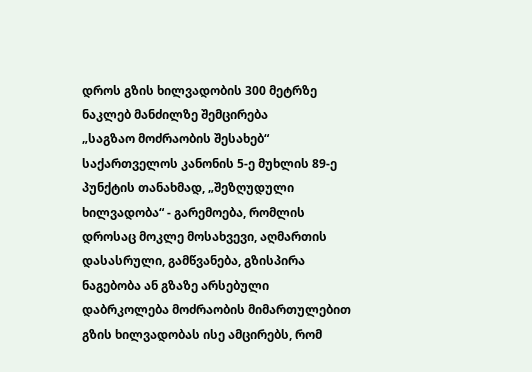დროს გზის ხილვადობის 300 მეტრზე ნაკლებ მანძილზე შემცირება
„საგზაო მოძრაობის შესახებ“ საქართველოს კანონის 5-ე მუხლის 89-ე პუნქტის თანახმად, „შეზღუდული ხილვადობა“ - გარემოება, რომლის დროსაც მოკლე მოსახვევი, აღმართის დასასრული, გამწვანება, გზისპირა ნაგებობა ან გზაზე არსებული დაბრკოლება მოძრაობის მიმართულებით გზის ხილვადობას ისე ამცირებს, რომ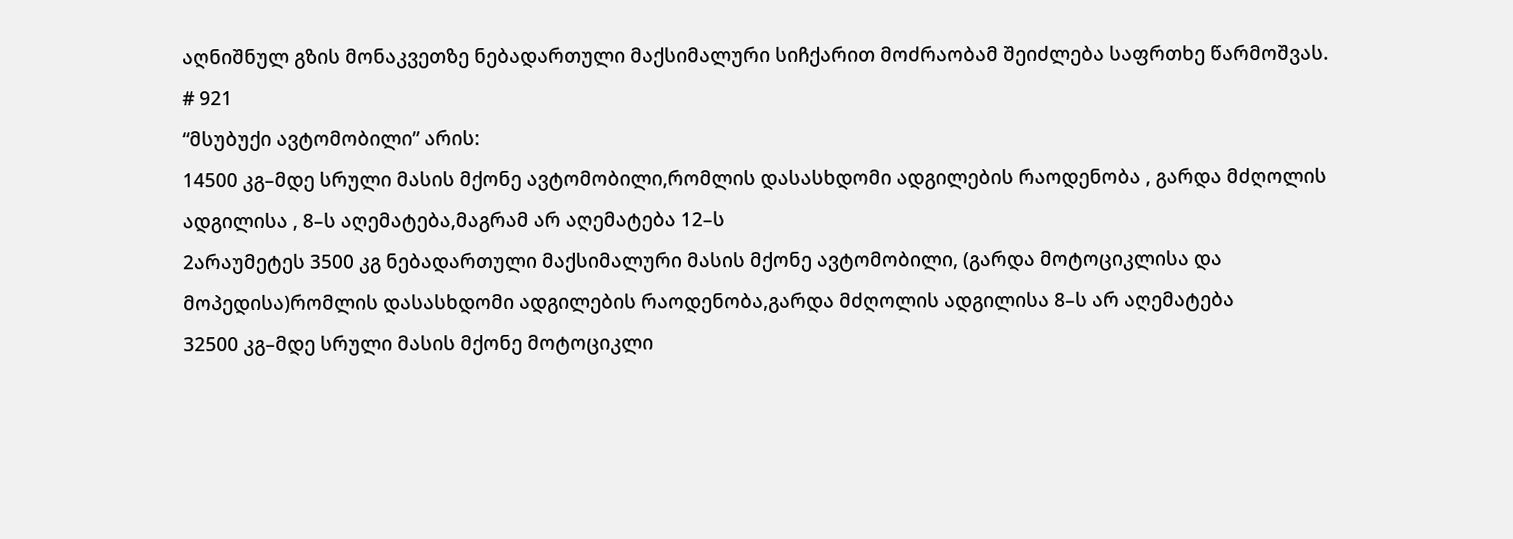აღნიშნულ გზის მონაკვეთზე ნებადართული მაქსიმალური სიჩქარით მოძრაობამ შეიძლება საფრთხე წარმოშვას.
# 921
“მსუბუქი ავტომობილი” არის:
14500 კგ–მდე სრული მასის მქონე ავტომობილი,რომლის დასასხდომი ადგილების რაოდენობა , გარდა მძღოლის ადგილისა , 8–ს აღემატება,მაგრამ არ აღემატება 12–ს
2არაუმეტეს 3500 კგ ნებადართული მაქსიმალური მასის მქონე ავტომობილი, (გარდა მოტოციკლისა და მოპედისა)რომლის დასასხდომი ადგილების რაოდენობა,გარდა მძღოლის ადგილისა 8–ს არ აღემატება
32500 კგ–მდე სრული მასის მქონე მოტოციკლი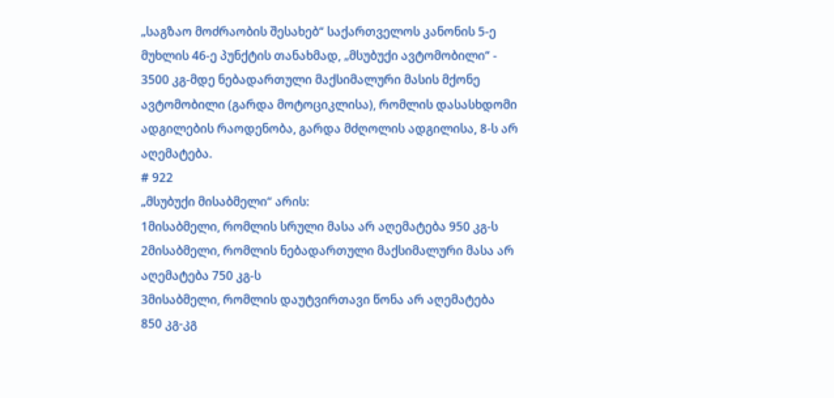„საგზაო მოძრაობის შესახებ“ საქართველოს კანონის 5-ე მუხლის 46-ე პუნქტის თანახმად, „მსუბუქი ავტომობილი“ - 3500 კგ-მდე ნებადართული მაქსიმალური მასის მქონე ავტომობილი (გარდა მოტოციკლისა), რომლის დასასხდომი ადგილების რაოდენობა, გარდა მძღოლის ადგილისა, 8-ს არ აღემატება.
# 922
„მსუბუქი მისაბმელი“ არის:
1მისაბმელი, რომლის სრული მასა არ აღემატება 950 კგ-ს
2მისაბმელი, რომლის ნებადართული მაქსიმალური მასა არ აღემატება 750 კგ-ს
3მისაბმელი, რომლის დაუტვირთავი წონა არ აღემატება 850 კგ-კგ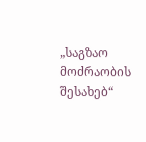„საგზაო მოძრაობის შესახებ“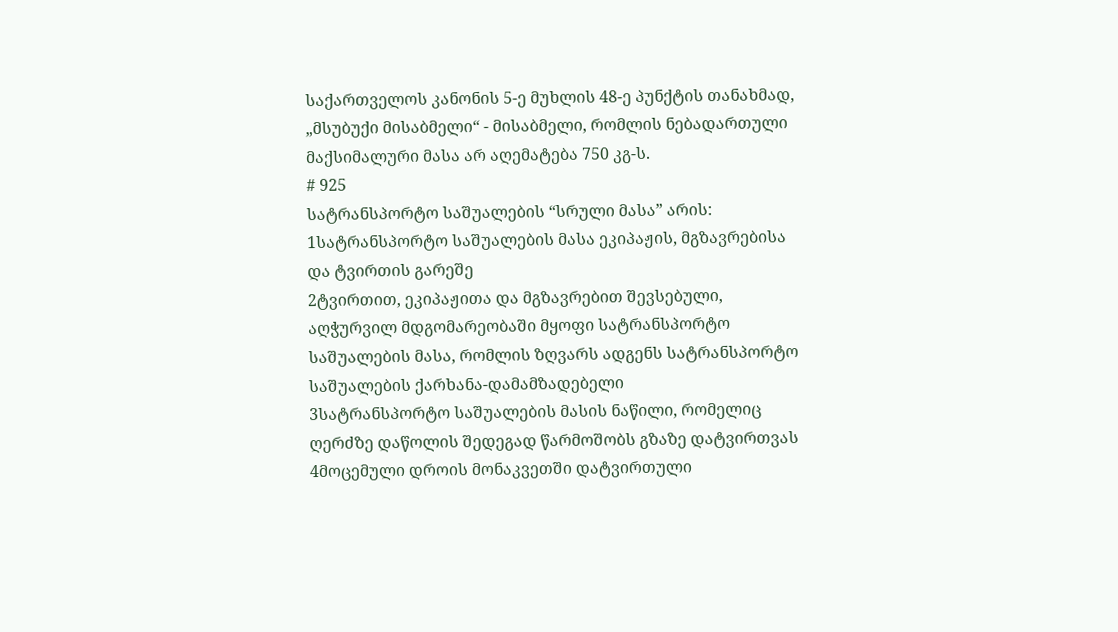საქართველოს კანონის 5-ე მუხლის 48-ე პუნქტის თანახმად, „მსუბუქი მისაბმელი“ - მისაბმელი, რომლის ნებადართული მაქსიმალური მასა არ აღემატება 750 კგ-ს.
# 925
სატრანსპორტო საშუალების “სრული მასა” არის:
1სატრანსპორტო საშუალების მასა ეკიპაჟის, მგზავრებისა და ტვირთის გარეშე
2ტვირთით, ეკიპაჟითა და მგზავრებით შევსებული, აღჭურვილ მდგომარეობაში მყოფი სატრანსპორტო საშუალების მასა, რომლის ზღვარს ადგენს სატრანსპორტო საშუალების ქარხანა-დამამზადებელი
3სატრანსპორტო საშუალების მასის ნაწილი, რომელიც ღერძზე დაწოლის შედეგად წარმოშობს გზაზე დატვირთვას
4მოცემული დროის მონაკვეთში დატვირთული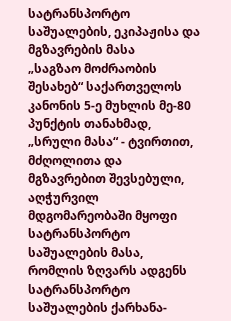სატრანსპორტო საშუალების, ეკიპაჟისა და მგზავრების მასა
„საგზაო მოძრაობის შესახებ“ საქართველოს კანონის 5-ე მუხლის მე-80 პუნქტის თანახმად, „სრული მასა“ - ტვირთით, მძღოლითა და მგზავრებით შევსებული, აღჭურვილ მდგომარეობაში მყოფი სატრანსპორტო საშუალების მასა, რომლის ზღვარს ადგენს სატრანსპორტო საშუალების ქარხანა-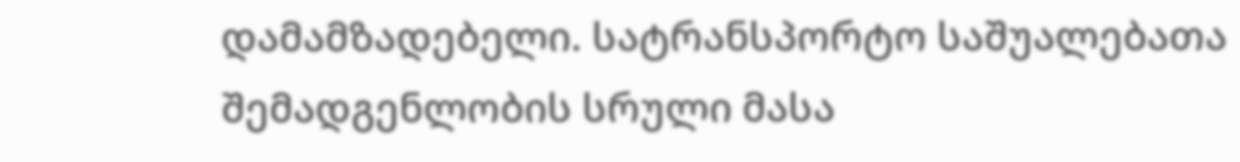დამამზადებელი. სატრანსპორტო საშუალებათა შემადგენლობის სრული მასა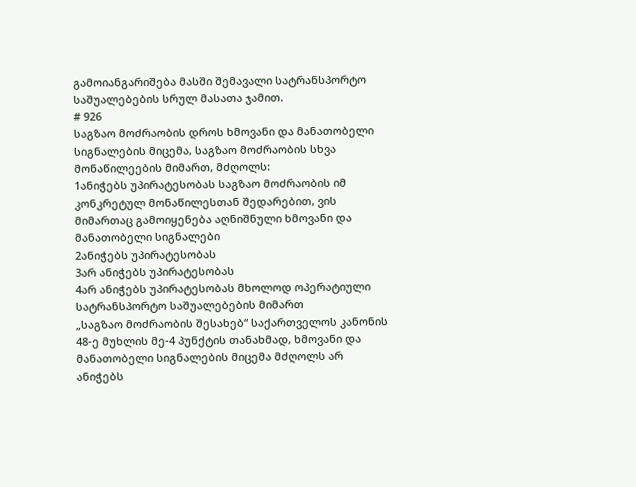გამოიანგარიშება მასში შემავალი სატრანსპორტო საშუალებების სრულ მასათა ჯამით.
# 926
საგზაო მოძრაობის დროს ხმოვანი და მანათობელი სიგნალების მიცემა, საგზაო მოძრაობის სხვა მონაწილეების მიმართ, მძღოლს:
1ანიჭებს უპირატესობას საგზაო მოძრაობის იმ კონკრეტულ მონაწილესთან შედარებით, ვის მიმართაც გამოიყენება აღნიშნული ხმოვანი და მანათობელი სიგნალები
2ანიჭებს უპირატესობას
3არ ანიჭებს უპირატესობას
4არ ანიჭებს უპირატესობას მხოლოდ ოპერატიული სატრანსპორტო საშუალებების მიმართ
„საგზაო მოძრაობის შესახებ“ საქართველოს კანონის 48-ე მუხლის მე-4 პუნქტის თანახმად, ხმოვანი და მანათობელი სიგნალების მიცემა მძღოლს არ ანიჭებს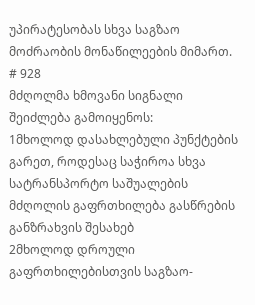უპირატესობას სხვა საგზაო მოძრაობის მონაწილეების მიმართ.
# 928
მძღოლმა ხმოვანი სიგნალი შეიძლება გამოიყენოს:
1მხოლოდ დასახლებული პუნქტების გარეთ, როდესაც საჭიროა სხვა სატრანსპორტო საშუალების მძღოლის გაფრთხილება გასწრების განზრახვის შესახებ
2მხოლოდ დროული გაფრთხილებისთვის საგზაო-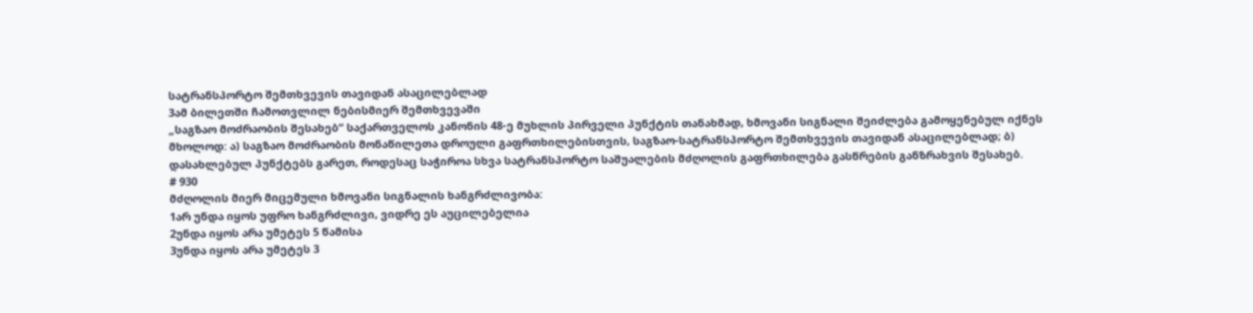სატრანსპორტო შემთხვევის თავიდან ასაცილებლად
3ამ ბილეთში ჩამოთვლილ ნებისმიერ შემთხვევაში
„საგზაო მოძრაობის შესახებ“ საქართველოს კანონის 48-ე მუხლის პირველი პუნქტის თანახმად, ხმოვანი სიგნალი შეიძლება გამოყენებულ იქნეს მხოლოდ: ა) საგზაო მოძრაობის მონაწილეთა დროული გაფრთხილებისთვის, საგზაო-სატრანსპორტო შემთხვევის თავიდან ასაცილებლად; ბ) დასახლებულ პუნქტებს გარეთ, როდესაც საჭიროა სხვა სატრანსპორტო საშუალების მძღოლის გაფრთხილება გასწრების განზრახვის შესახებ.
# 930
მძღოლის მიერ მიცემული ხმოვანი სიგნალის ხანგრძლივობა:
1არ უნდა იყოს უფრო ხანგრძლივი, ვიდრე ეს აუცილებელია
2უნდა იყოს არა უმეტეს 5 წამისა
3უნდა იყოს არა უმეტეს 3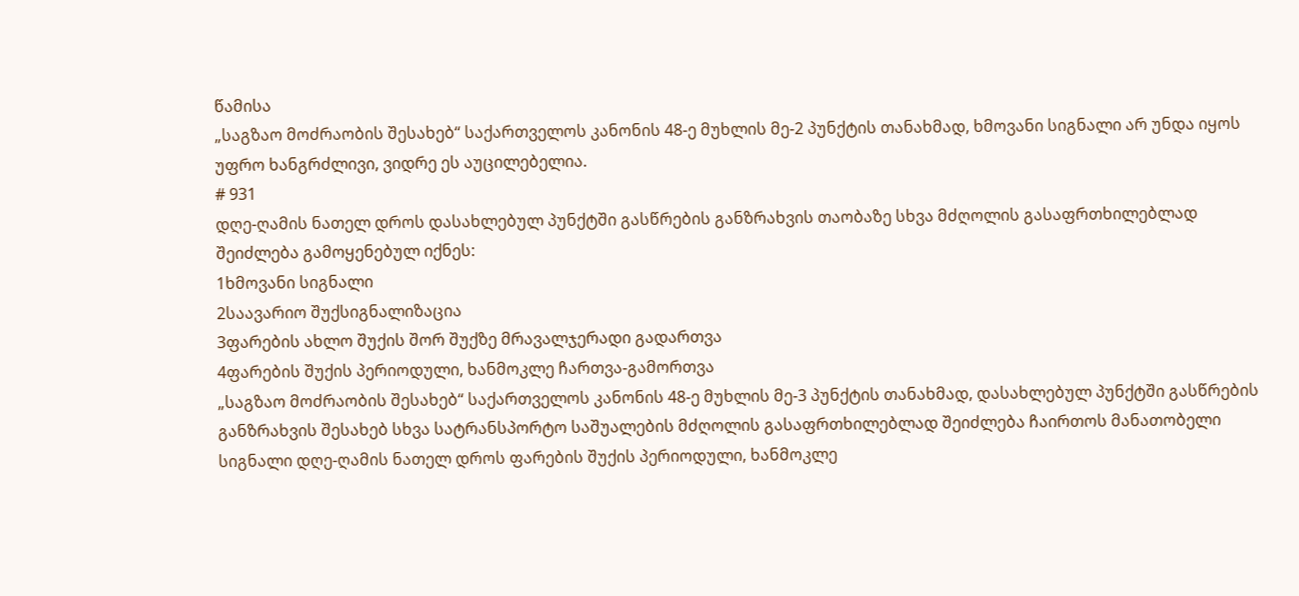წამისა
„საგზაო მოძრაობის შესახებ“ საქართველოს კანონის 48-ე მუხლის მე-2 პუნქტის თანახმად, ხმოვანი სიგნალი არ უნდა იყოს უფრო ხანგრძლივი, ვიდრე ეს აუცილებელია.
# 931
დღე-ღამის ნათელ დროს დასახლებულ პუნქტში გასწრების განზრახვის თაობაზე სხვა მძღოლის გასაფრთხილებლად შეიძლება გამოყენებულ იქნეს:
1ხმოვანი სიგნალი
2საავარიო შუქსიგნალიზაცია
3ფარების ახლო შუქის შორ შუქზე მრავალჯერადი გადართვა
4ფარების შუქის პერიოდული, ხანმოკლე ჩართვა-გამორთვა
„საგზაო მოძრაობის შესახებ“ საქართველოს კანონის 48-ე მუხლის მე-3 პუნქტის თანახმად, დასახლებულ პუნქტში გასწრების განზრახვის შესახებ სხვა სატრანსპორტო საშუალების მძღოლის გასაფრთხილებლად შეიძლება ჩაირთოს მანათობელი სიგნალი დღე-ღამის ნათელ დროს ფარების შუქის პერიოდული, ხანმოკლე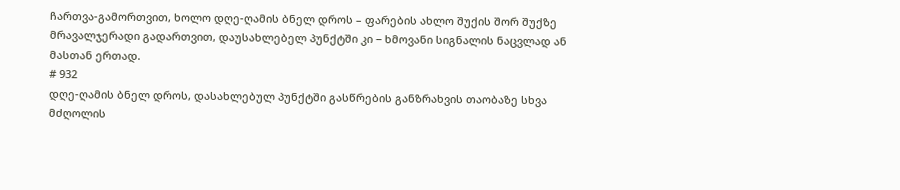ჩართვა-გამორთვით, ხოლო დღე-ღამის ბნელ დროს – ფარების ახლო შუქის შორ შუქზე მრავალჯერადი გადართვით, დაუსახლებელ პუნქტში კი − ხმოვანი სიგნალის ნაცვლად ან მასთან ერთად.
# 932
დღე-ღამის ბნელ დროს, დასახლებულ პუნქტში გასწრების განზრახვის თაობაზე სხვა მძღოლის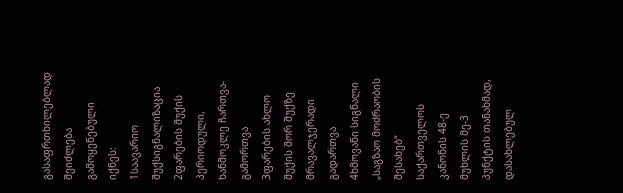გასაფრთხილებლად შეიძლება გამოყენებული იქნეს:
1საავარიო შუქსიგნალიზაცია
2ფარების შუქის პერიოდული, ხანმოკლე ჩართვა-გამორთვა
3ფარების ახლო შუქის შორ შუქზე მრავალჯერადი გადართვა
4ხმოვანი სიგნალი
„საგზაო მოძრაობის შესახებ“ საქართველოს კანონის 48-ე მუხლის მე-3 პუნქტის თანახმად, დასახლებულ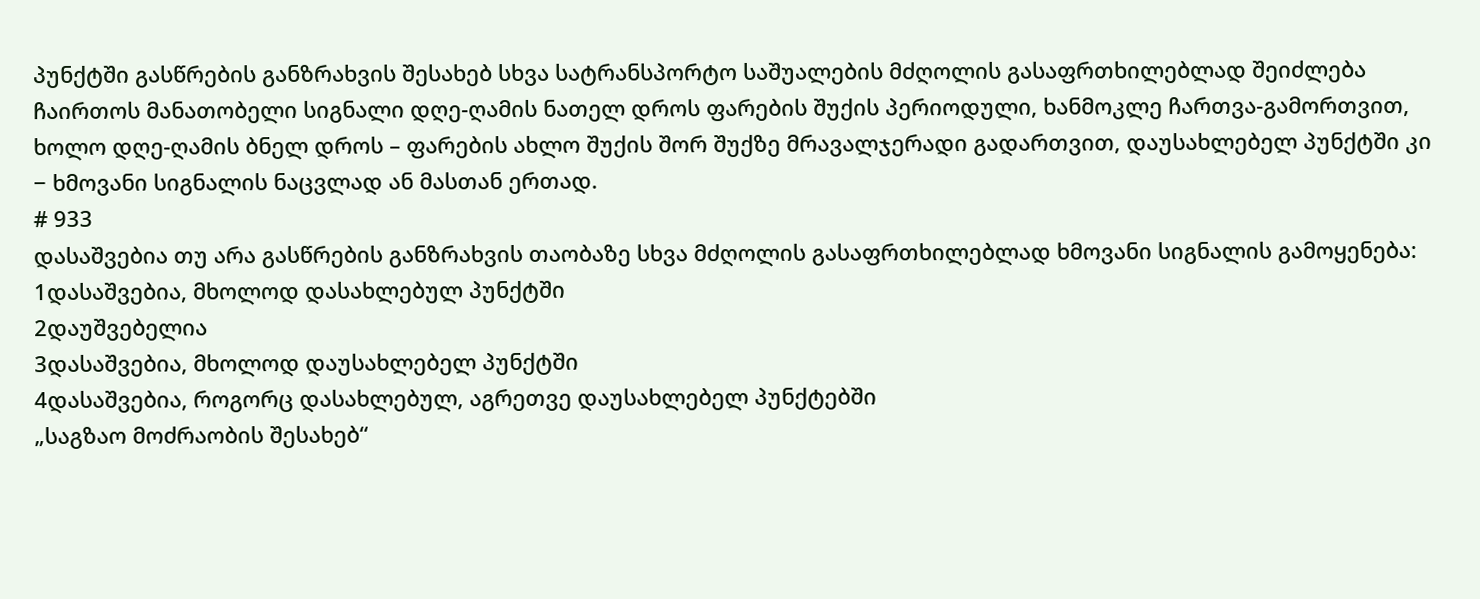პუნქტში გასწრების განზრახვის შესახებ სხვა სატრანსპორტო საშუალების მძღოლის გასაფრთხილებლად შეიძლება ჩაირთოს მანათობელი სიგნალი დღე-ღამის ნათელ დროს ფარების შუქის პერიოდული, ხანმოკლე ჩართვა-გამორთვით, ხოლო დღე-ღამის ბნელ დროს – ფარების ახლო შუქის შორ შუქზე მრავალჯერადი გადართვით, დაუსახლებელ პუნქტში კი − ხმოვანი სიგნალის ნაცვლად ან მასთან ერთად.
# 933
დასაშვებია თუ არა გასწრების განზრახვის თაობაზე სხვა მძღოლის გასაფრთხილებლად ხმოვანი სიგნალის გამოყენება:
1დასაშვებია, მხოლოდ დასახლებულ პუნქტში
2დაუშვებელია
3დასაშვებია, მხოლოდ დაუსახლებელ პუნქტში
4დასაშვებია, როგორც დასახლებულ, აგრეთვე დაუსახლებელ პუნქტებში
„საგზაო მოძრაობის შესახებ“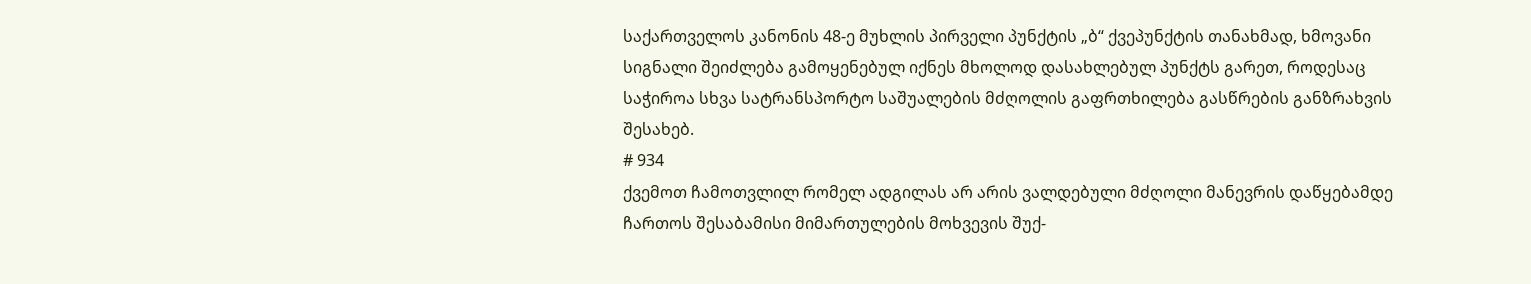საქართველოს კანონის 48-ე მუხლის პირველი პუნქტის „ბ“ ქვეპუნქტის თანახმად, ხმოვანი სიგნალი შეიძლება გამოყენებულ იქნეს მხოლოდ დასახლებულ პუნქტს გარეთ, როდესაც საჭიროა სხვა სატრანსპორტო საშუალების მძღოლის გაფრთხილება გასწრების განზრახვის შესახებ.
# 934
ქვემოთ ჩამოთვლილ რომელ ადგილას არ არის ვალდებული მძღოლი მანევრის დაწყებამდე ჩართოს შესაბამისი მიმართულების მოხვევის შუქ-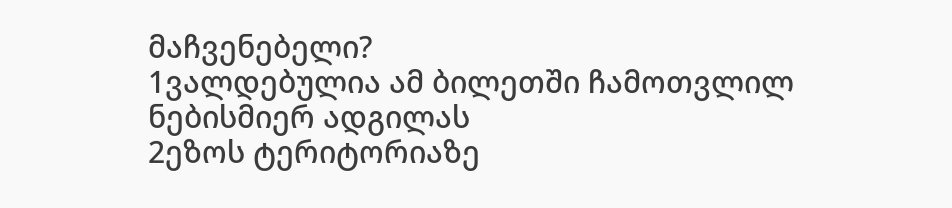მაჩვენებელი?
1ვალდებულია ამ ბილეთში ჩამოთვლილ ნებისმიერ ადგილას
2ეზოს ტერიტორიაზე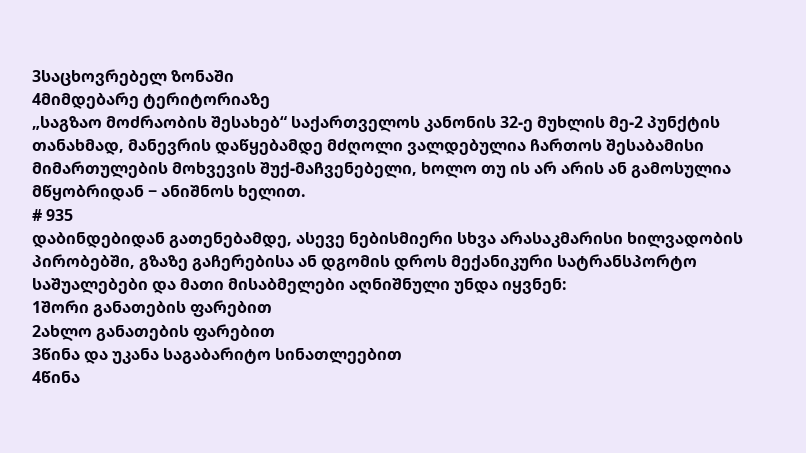3საცხოვრებელ ზონაში
4მიმდებარე ტერიტორიაზე
„საგზაო მოძრაობის შესახებ“ საქართველოს კანონის 32-ე მუხლის მე-2 პუნქტის თანახმად, მანევრის დაწყებამდე მძღოლი ვალდებულია ჩართოს შესაბამისი მიმართულების მოხვევის შუქ-მაჩვენებელი, ხოლო თუ ის არ არის ან გამოსულია მწყობრიდან − ანიშნოს ხელით.
# 935
დაბინდებიდან გათენებამდე, ასევე ნებისმიერი სხვა არასაკმარისი ხილვადობის პირობებში, გზაზე გაჩერებისა ან დგომის დროს მექანიკური სატრანსპორტო საშუალებები და მათი მისაბმელები აღნიშნული უნდა იყვნენ:
1შორი განათების ფარებით
2ახლო განათების ფარებით
3წინა და უკანა საგაბარიტო სინათლეებით
4წინა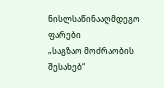ნისლსაწინააღმდეგო ფარები
„საგზაო მოძრაობის შესახებ“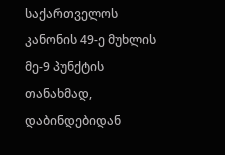საქართველოს კანონის 49-ე მუხლის მე-9 პუნქტის თანახმად, დაბინდებიდან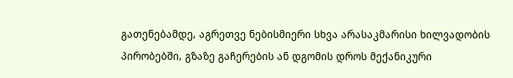გათენებამდე, აგრეთვე ნებისმიერი სხვა არასაკმარისი ხილვადობის პირობებში, გზაზე გაჩერების ან დგომის დროს მექანიკური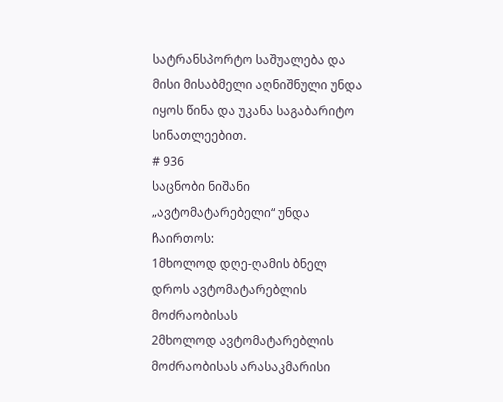სატრანსპორტო საშუალება და მისი მისაბმელი აღნიშნული უნდა იყოს წინა და უკანა საგაბარიტო სინათლეებით.
# 936
საცნობი ნიშანი „ავტომატარებელი“ უნდა ჩაირთოს:
1მხოლოდ დღე-ღამის ბნელ დროს ავტომატარებლის მოძრაობისას
2მხოლოდ ავტომატარებლის მოძრაობისას არასაკმარისი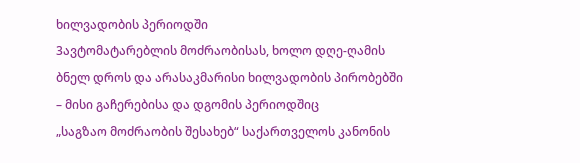ხილვადობის პერიოდში
3ავტომატარებლის მოძრაობისას, ხოლო დღე-ღამის ბნელ დროს და არასაკმარისი ხილვადობის პირობებში – მისი გაჩერებისა და დგომის პერიოდშიც
„საგზაო მოძრაობის შესახებ“ საქართველოს კანონის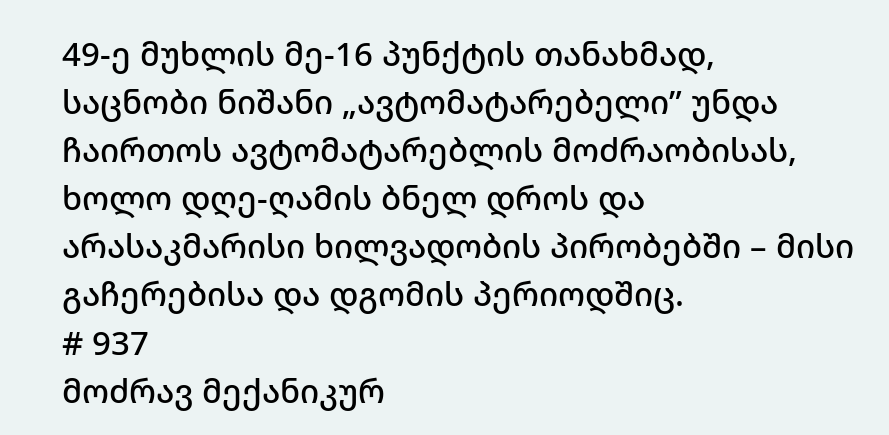49-ე მუხლის მე-16 პუნქტის თანახმად, საცნობი ნიშანი „ავტომატარებელი” უნდა ჩაირთოს ავტომატარებლის მოძრაობისას, ხოლო დღე-ღამის ბნელ დროს და არასაკმარისი ხილვადობის პირობებში – მისი გაჩერებისა და დგომის პერიოდშიც.
# 937
მოძრავ მექანიკურ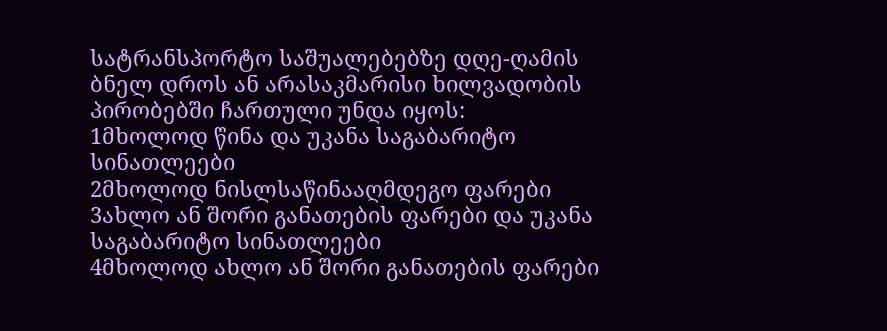სატრანსპორტო საშუალებებზე დღე-ღამის ბნელ დროს ან არასაკმარისი ხილვადობის პირობებში ჩართული უნდა იყოს:
1მხოლოდ წინა და უკანა საგაბარიტო სინათლეები
2მხოლოდ ნისლსაწინააღმდეგო ფარები
3ახლო ან შორი განათების ფარები და უკანა საგაბარიტო სინათლეები
4მხოლოდ ახლო ან შორი განათების ფარები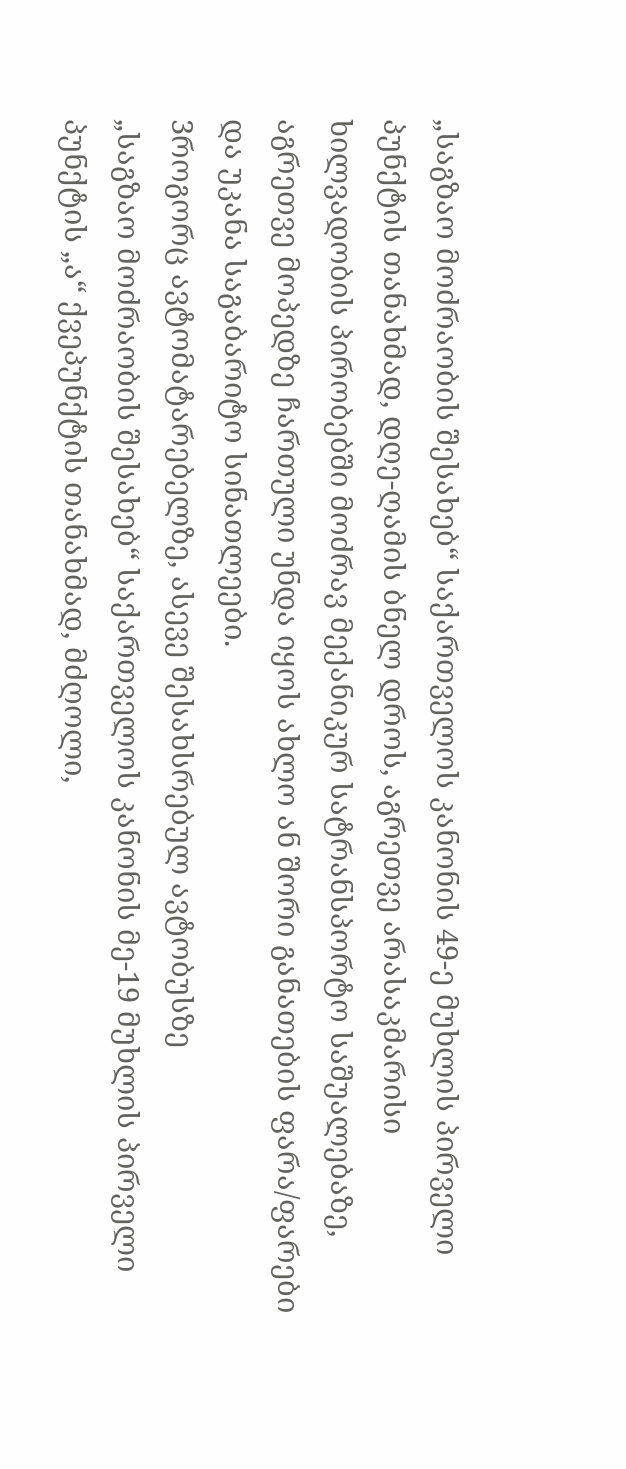„საგზაო მოძრაობის შესახებ“ საქართველოს კანონის 49-ე მუხლის პირველი პუნქტის თანახმად, დღე-ღამის ბნელ დროს, აგრეთვე არასაკმარისი ხილვადობის პირობებში მოძრავ მექანიკურ სატრანსპორტო საშუალებაზე, აგრეთვე მოპედზე ჩართული უნდა იყოს ახლო ან შორი განათების ფარა/ფარები და უკანა საგაბარიტო სინათლეები.
3როგორც ავტომატარებელზე, ასევე შესახსრებულ ავტობუსზე
„საგზაო მოძრაობის შესახებ“ საქართველოს კანონის მე-19 მუხლის პირველი პუნქტის „ა“ ქვეპუნქტის თანახმად, მძღოლი,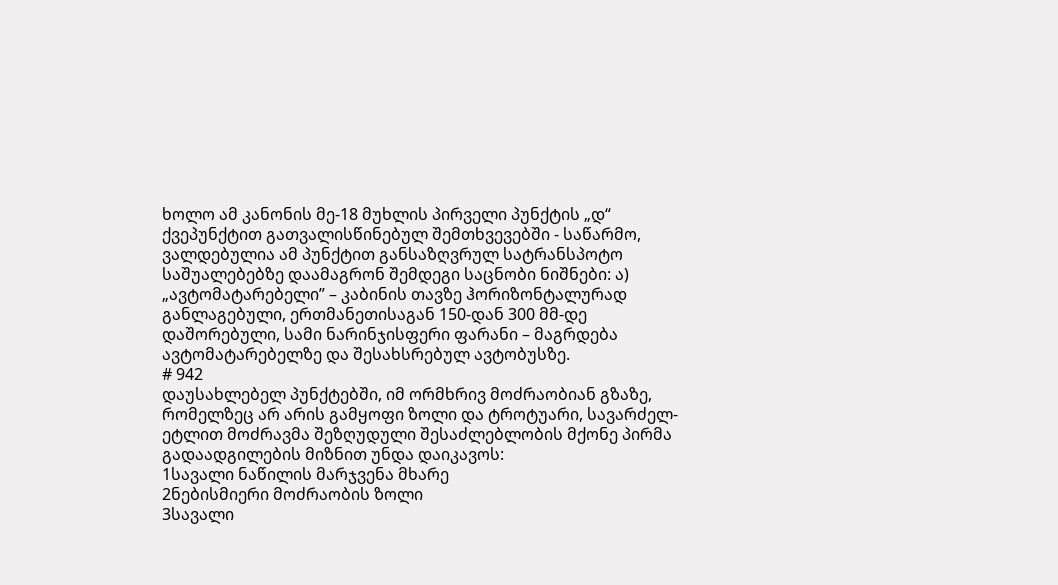ხოლო ამ კანონის მე-18 მუხლის პირველი პუნქტის „დ“ ქვეპუნქტით გათვალისწინებულ შემთხვევებში - საწარმო, ვალდებულია ამ პუნქტით განსაზღვრულ სატრანსპოტო საშუალებებზე დაამაგრონ შემდეგი საცნობი ნიშნები: ა) „ავტომატარებელი” – კაბინის თავზე ჰორიზონტალურად განლაგებული, ერთმანეთისაგან 150-დან 300 მმ-დე დაშორებული, სამი ნარინჯისფერი ფარანი – მაგრდება ავტომატარებელზე და შესახსრებულ ავტობუსზე.
# 942
დაუსახლებელ პუნქტებში, იმ ორმხრივ მოძრაობიან გზაზე, რომელზეც არ არის გამყოფი ზოლი და ტროტუარი, სავარძელ-ეტლით მოძრავმა შეზღუდული შესაძლებლობის მქონე პირმა გადაადგილების მიზნით უნდა დაიკავოს:
1სავალი ნაწილის მარჯვენა მხარე
2ნებისმიერი მოძრაობის ზოლი
3სავალი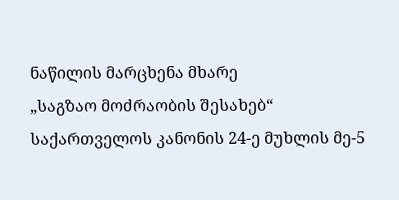ნაწილის მარცხენა მხარე
„საგზაო მოძრაობის შესახებ“ საქართველოს კანონის 24-ე მუხლის მე-5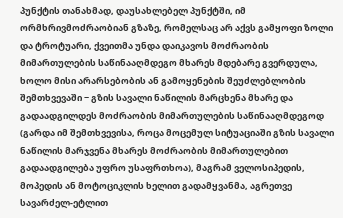პუნქტის თანახმად, დაუსახლებელ პუნქტში, იმ ორმხრივმოძრაობიან გზაზე, რომელსაც არ აქვს გამყოფი ზოლი და ტროტუარი, ქვეითმა უნდა დაიკავოს მოძრაობის მიმართულების საწინააღმდეგო მხარეს მდებარე გვერდულა, ხოლო მისი არარსებობის ან გამოყენების შეუძლებლობის შემთხვევაში − გზის სავალი ნაწილის მარცხენა მხარე და გადაადგილდეს მოძრაობის მიმართულების საწინააღმდეგოდ (გარდა იმ შემთხვევისა, როცა მოცემულ სიტუაციაში გზის სავალი ნაწილის მარჯვენა მხარეს მოძრაობის მიმართულებით გადაადგილება უფრო უსაფრთხოა), მაგრამ ველოსიპედის, მოპედის ან მოტოციკლის ხელით გადამყვანმა, აგრეთვე სავარძელ-ეტლით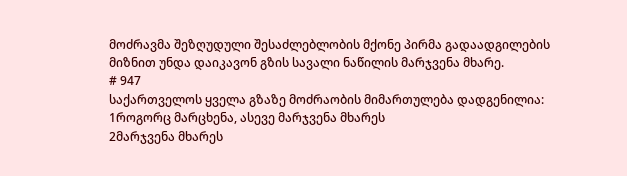მოძრავმა შეზღუდული შესაძლებლობის მქონე პირმა გადაადგილების მიზნით უნდა დაიკავონ გზის სავალი ნაწილის მარჯვენა მხარე.
# 947
საქართველოს ყველა გზაზე მოძრაობის მიმართულება დადგენილია:
1როგორც მარცხენა, ასევე მარჯვენა მხარეს
2მარჯვენა მხარეს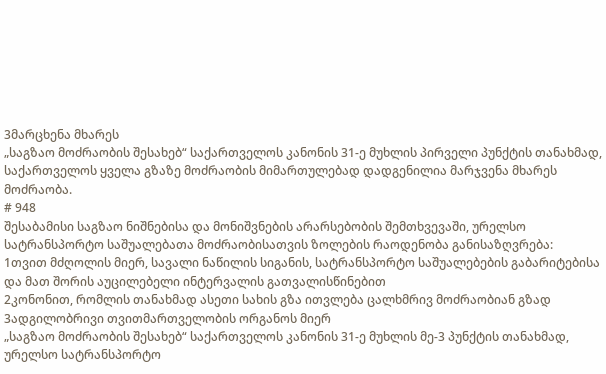3მარცხენა მხარეს
„საგზაო მოძრაობის შესახებ“ საქართველოს კანონის 31-ე მუხლის პირველი პუნქტის თანახმად, საქართველოს ყველა გზაზე მოძრაობის მიმართულებად დადგენილია მარჯვენა მხარეს მოძრაობა.
# 948
შესაბამისი საგზაო ნიშნებისა და მონიშვნების არარსებობის შემთხვევაში, ურელსო სატრანსპორტო საშუალებათა მოძრაობისათვის ზოლების რაოდენობა განისაზღვრება:
1თვით მძღოლის მიერ, სავალი ნაწილის სიგანის, სატრანსპორტო საშუალებების გაბარიტებისა და მათ შორის აუცილებელი ინტერვალის გათვალისწინებით
2კონონით, რომლის თანახმად ასეთი სახის გზა ითვლება ცალხმრივ მოძრაობიან გზად
3ადგილობრივი თვითმართველობის ორგანოს მიერ
„საგზაო მოძრაობის შესახებ“ საქართველოს კანონის 31-ე მუხლის მე-3 პუნქტის თანახმად, ურელსო სატრანსპორტო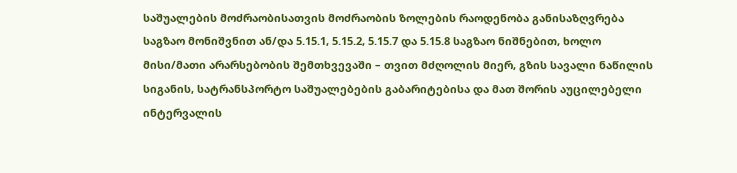საშუალების მოძრაობისათვის მოძრაობის ზოლების რაოდენობა განისაზღვრება საგზაო მონიშვნით ან/და 5.15.1, 5.15.2, 5.15.7 და 5.15.8 საგზაო ნიშნებით, ხოლო მისი/მათი არარსებობის შემთხვევაში – თვით მძღოლის მიერ, გზის სავალი ნაწილის სიგანის, სატრანსპორტო საშუალებების გაბარიტებისა და მათ შორის აუცილებელი ინტერვალის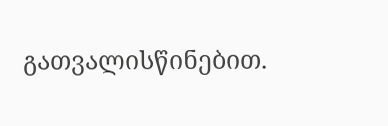გათვალისწინებით.